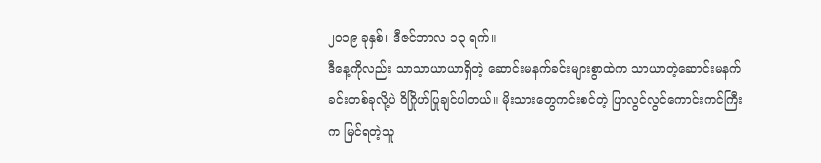၂၀၁၉ ခုနှစ်၊ ဒီဇင်ဘာလ ၁၃ ရက်။
ဒီနေ့ကိုလည်း သာသာယာယာရှိတဲ့ ဆောင်းမနက်ခင်းများစွာထဲက သာယာတဲ့ဆောင်းမနက်ခင်းတစ်ခုလို့ပဲ ဝိဂြိုဟ်ပြုချင်ပါတယ်။ မိုးသားတွေကင်းစင်တဲ့ ပြာလွင်လွင်ကောင်းကင်ကြီးက မြင်ရတဲ့သူ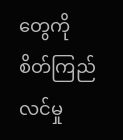တွေကို စိတ်ကြည်လင်မှု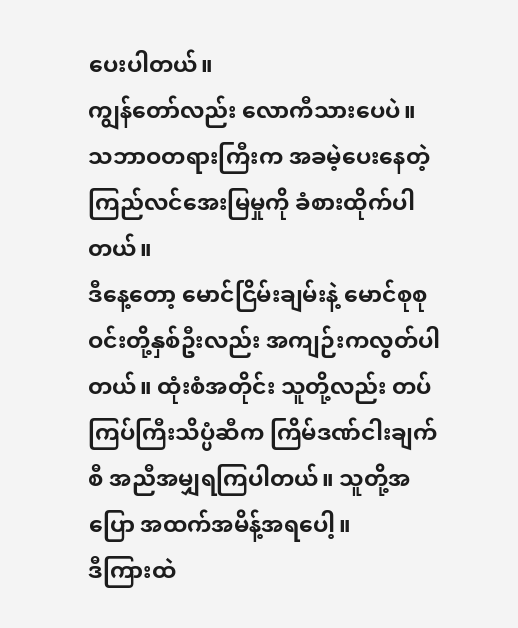ပေးပါတယ်။
ကျွန်တော်လည်း လောကီသားပေပဲ။ သဘာဝတရားကြီးက အခမဲ့ပေးနေတဲ့ ကြည်လင်အေးမြမှုကို ခံစားထိုက်ပါတယ်။
ဒီနေ့တော့ မောင်ငြိမ်းချမ်းနဲ့ မောင်စုစုဝင်းတို့နှစ်ဦးလည်း အကျဉ်းကလွတ်ပါတယ်။ ထုံးစံအတိုင်း သူတို့လည်း တပ်ကြပ်ကြီးသိပ္ပံဆီက ကြိမ်ဒဏ်ငါးချက်စီ အညီအမျှရကြပါတယ်။ သူတို့အပြော အထက်အမိန့်အရပေါ့။
ဒီကြားထဲ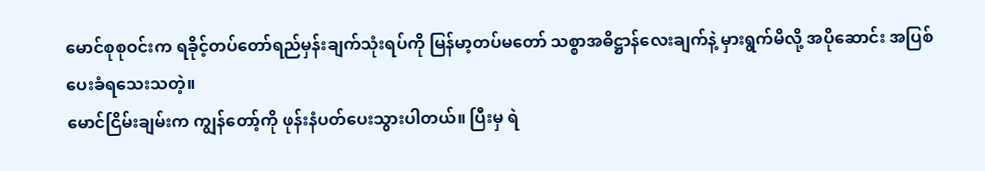မောင်စုစုဝင်းက ရခိုင့်တပ်တော်ရည်မှန်းချက်သုံးရပ်ကို မြန်မာ့တပ်မတော် သစ္စာအဓိဋ္ဌာန်လေးချက်နဲ့ မှားရွက်မိလို့ အပိုဆောင်း အပြစ်ပေးခံရသေးသတဲ့။
မောင်ငြိမ်းချမ်းက ကျွန်တော့်ကို ဖုန်းနံပတ်ပေးသွားပါတယ်။ ပြီးမှ ရဲ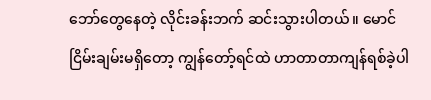ဘော်တွေနေတဲ့ လိုင်းခန်းဘက် ဆင်းသွားပါတယ်။ မောင်ငြိမ်းချမ်းမရှိတော့ ကျွန်တော့်ရင်ထဲ ဟာတာတာကျန်ရစ်ခဲ့ပါ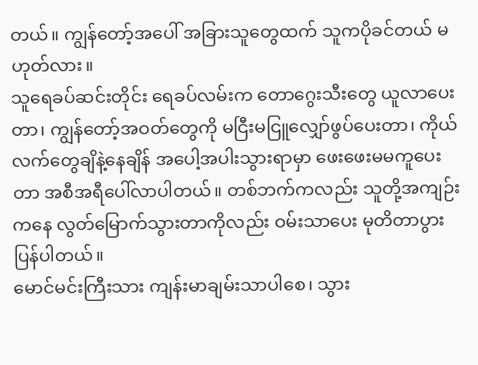တယ်။ ကျွန်တော့်အပေါ် အခြားသူတွေထက် သူကပိုခင်တယ် မဟုတ်လား။
သူရေခပ်ဆင်းတိုင်း ရေခပ်လမ်းက တောဂွေးသီးတွေ ယူလာပေးတာ၊ ကျွန်တော့်အဝတ်တွေကို မငြီးမငြူလျှော်ဖွပ်ပေးတာ၊ ကိုယ်လက်တွေချိနဲ့နေချိန် အပေါ့အပါးသွားရာမှာ ဖေးဖေးမမကူပေးတာ အစီအရီပေါ်လာပါတယ်။ တစ်ဘက်ကလည်း သူတို့အကျဉ်းကနေ လွတ်မြောက်သွားတာကိုလည်း ဝမ်းသာပေး မုတိတာပွားပြန်ပါတယ်။
မောင်မင်းကြီးသား ကျန်းမာချမ်းသာပါစေ၊ သွား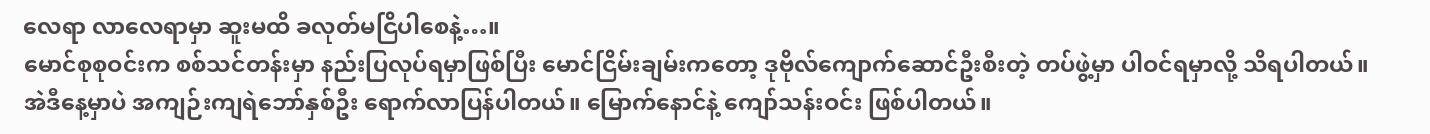လေရာ လာလေရာမှာ ဆူးမထိ ခလုတ်မငြိပါစေနဲ့…။
မောင်စုစုဝင်းက စစ်သင်တန်းမှာ နည်းပြလုပ်ရမှာဖြစ်ပြီး မောင်ငြိမ်းချမ်းကတော့ ဒုဗိုလ်ကျောက်ဆောင်ဦးစီးတဲ့ တပ်ဖွဲ့မှာ ပါဝင်ရမှာလို့ သိရပါတယ်။
အဲဒီနေ့မှာပဲ အကျဉ်းကျရဲဘော်နှစ်ဦး ရောက်လာပြန်ပါတယ်။ မြောက်နောင်နဲ့ ကျော်သန်းဝင်း ဖြစ်ပါတယ်။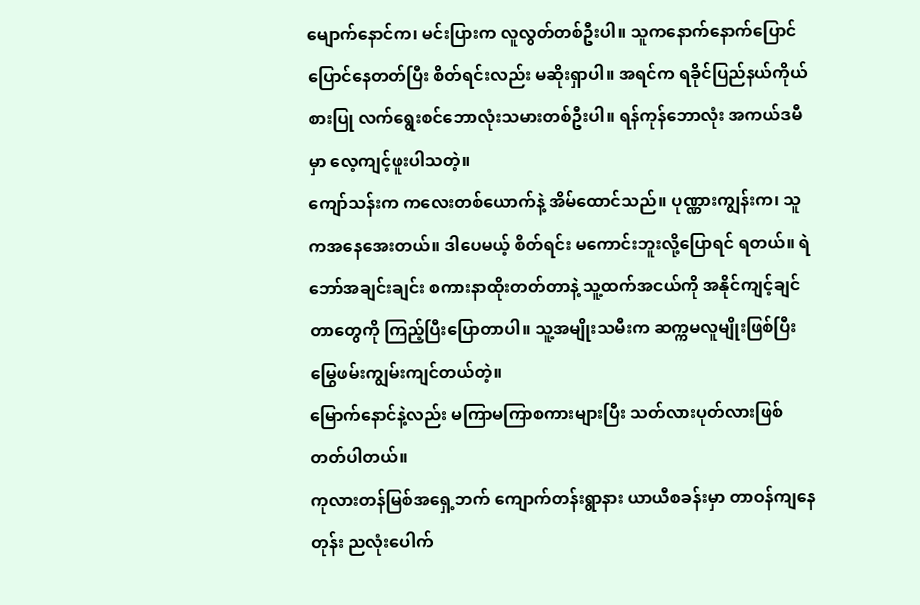မျောက်နောင်က၊ မင်းပြားက လူလွတ်တစ်ဦးပါ။ သူကနောက်နောက်ပြောင်ပြောင်နေတတ်ပြီး စိတ်ရင်းလည်း မဆိုးရှာပါ။ အရင်က ရခိုင်ပြည်နယ်ကိုယ်စားပြု လက်ရွေးစင်ဘောလုံးသမားတစ်ဦးပါ။ ရန်ကုန်ဘောလုံး အကယ်ဒမီမှာ လေ့ကျင့်ဖူးပါသတဲ့။
ကျော်သန်းက ကလေးတစ်ယောက်နဲ့ အိမ်ထောင်သည်။ ပုဏ္ဏားကျွန်းက၊ သူကအနေအေးတယ်။ ဒါပေမယ့် စိတ်ရင်း မကောင်းဘူးလို့ပြောရင် ရတယ်။ ရဲဘော်အချင်းချင်း စကားနာထိုးတတ်တာနဲ့ သူ့ထက်အငယ်ကို အနိုင်ကျင့်ချင်တာတွေကို ကြည့်ပြီးပြောတာပါ။ သူ့အမျိုးသမီးက ဆက္ကမလူမျိုးဖြစ်ပြီး မြွေဖမ်းကျွမ်းကျင်တယ်တဲ့။
မြောက်နောင်နဲ့လည်း မကြာမကြာစကားများပြီး သတ်လားပုတ်လားဖြစ်တတ်ပါတယ်။
ကုလားတန်မြစ်အရှေ့ဘက် ကျောက်တန်းရွာနား ယာယီစခန်းမှာ တာဝန်ကျနေတုန်း ညလုံးပေါက်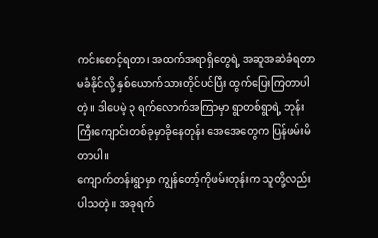ကင်းစောင့်ရတာ၊ အထက်အရာရှိတွေရဲ့ အဆူအဆဲခံရတာ မခံနိုင်လို့ နှစ်ယောက်သားတိုင်ပင်ပြီး ထွက်ပြေးကြတာပါတဲ့။ ဒါပေမဲ့ ၃ ရက်လောက်အကြာမှာ ရွာတစ်ရွာရဲ့ ဘုန်းကြီးကျောင်းတစ်ခုမှာခိုနေတုန်း အေအေတွေက ပြန်ဖမ်းမိ တာပါ။
ကျောက်တန်းရွာမှာ ကျွန်တော့်ကိုဖမ်းတုန်းက သူတို့လည်းပါသတဲ့။ အခုရက်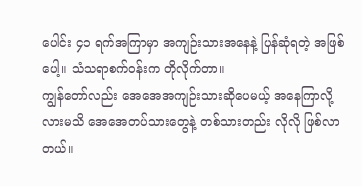ပေါင်း ၄၁ ရက်အကြာမှာ အကျဉ်းသားအနေနဲ့ ပြန်ဆုံရတဲ့ အဖြစ်ပေါ့။ သံသရာစက်ဝန်းက တိုလိုက်တာ။
ကျွန်တော်လည်း အေအေအကျဉ်းသားဆိုပေမယ့် အနေကြာလို့လားမသိ အေအေတပ်သားတွေနဲ့ တစ်သားတည်း လိုလို ဖြစ်လာတယ်။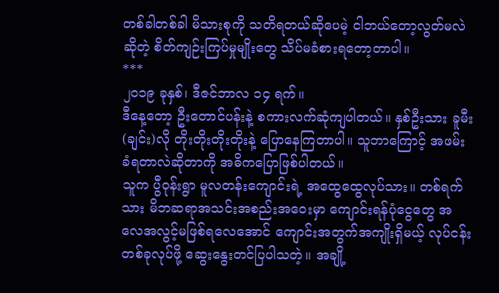တစ်ခါတစ်ခါ မိသားစုကို သတိရတယ်ဆိုပေမဲ့ ငါဘယ်တော့လွတ်မလဲဆိုတဲ့ စိတ်ကျဉ်းကြပ်မှုမျိုးတွေ သိပ်မခံစားရတော့တာပါ။
***
၂၀၁၉ ခုနှစ်၊ ဒီဇင်ဘာလ ၁၄ ရက်။
ဒီနေ့တော့ ဦးတောင်ပန်းနဲ့ စကားလက်ဆုံကျပါတယ်။ နှစ်ဦးသား ခူမီး(ချင်း)လို တိုးတိုးတိုးတိုးနဲ့ ပြောနေကြတာပါ။ သူဘာကြောင့် အဖမ်းခံရတာလဲဆိုတာကို အဓိကပြောဖြစ်ပါတယ်။
သူက ပွီဝုန်းရွာ မူလတန်းကျောင်းရဲ့ အထွေထွေလုပ်သား။ တစ်ရက်သား မိဘဆရာအသင်းအစည်းအဝေးမှာ ကျောင်းရန်ပုံငွေတွေ အလေအလွင့်မဖြစ်ရလေအောင် ကျောင်းအတွက်အကျိုးရှိမယ့် လုပ်ငန်းတစ်ခုလုပ်ဖို့ ဆွေးနွေးတင်ပြပါသတဲ့။ အချို့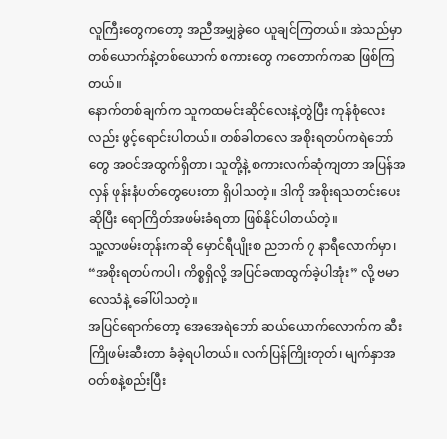လူကြီးတွေကတော့ အညီအမျှခွဲဝေ ယူချင်ကြတယ်။ အဲသည်မှာ တစ်ယောက်နဲ့တစ်ယောက် စကားတွေ ကတောက်ကဆ ဖြစ်ကြတယ်။
နောက်တစ်ချက်က သူကထမင်းဆိုင်လေးနဲ့တွဲပြီး ကုန်စုံလေးလည်း ဖွင့်ရောင်းပါတယ်။ တစ်ခါတလေ အစိုးရတပ်ကရဲဘော်တွေ အဝင်အထွက်ရှိတာ၊ သူတို့နဲ့ စကားလက်ဆုံကျတာ အပြန်အလှန် ဖုန်းနံပတ်တွေပေးတာ ရှိပါသတဲ့။ ဒါကို အစိုးရသတင်းပေးဆိုပြီး ရောကြိတ်အဖမ်းခံရတာ ဖြစ်နိုင်ပါတယ်တဲ့။
သူ့လာဖမ်းတုန်းကဆို မှောင်ရီပျိုးစ ညဘက် ၇ နာရီလောက်မှာ၊
“အစိုးရတပ်ကပါ၊ ကိစ္စရှိလို့ အပြင်ခဏထွက်ခဲ့ပါအုံး” လို့ ဗမာလေသံနဲ့ ခေါ်ပါသတဲ့။
အပြင်ရောက်တော့ အေအေရဲဘော် ဆယ်ယောက်လောက်က ဆီးကြိုဖမ်းဆီးတာ ခံခဲ့ရပါတယ်။ လက်ပြန်ကြိုးတုတ်၊ မျက်နှာအဝတ်စနဲ့စည်းပြီး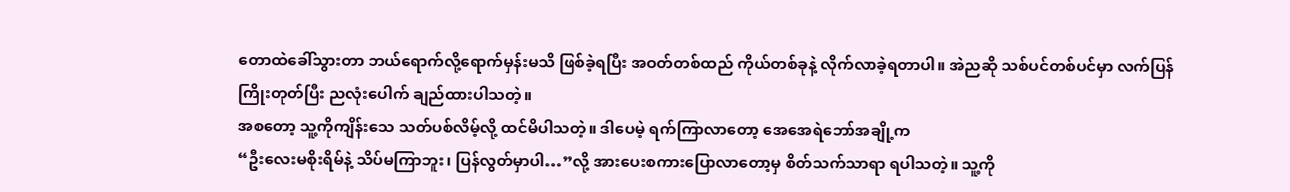တောထဲခေါ်သွားတာ ဘယ်ရောက်လို့ရောက်မှန်းမသိ ဖြစ်ခဲ့ရပြီး အဝတ်တစ်ထည် ကိုယ်တစ်ခုနဲ့ လိုက်လာခဲ့ရတာပါ။ အဲညဆို သစ်ပင်တစ်ပင်မှာ လက်ပြန်ကြိုးတုတ်ပြီး ညလုံးပေါက် ချည်ထားပါသတဲ့။
အစတော့ သူ့ကိုကျိန်းသေ သတ်ပစ်လိမ့်လို့ ထင်မိပါသတဲ့။ ဒါပေမဲ့ ရက်ကြာလာတော့ အေအေရဲဘော်အချို့က
“ဦးလေးမစိုးရိမ်နဲ့ သိပ်မကြာဘူး၊ ပြန်လွတ်မှာပါ…”လို့ အားပေးစကားပြောလာတော့မှ စိတ်သက်သာရာ ရပါသတဲ့။ သူ့ကို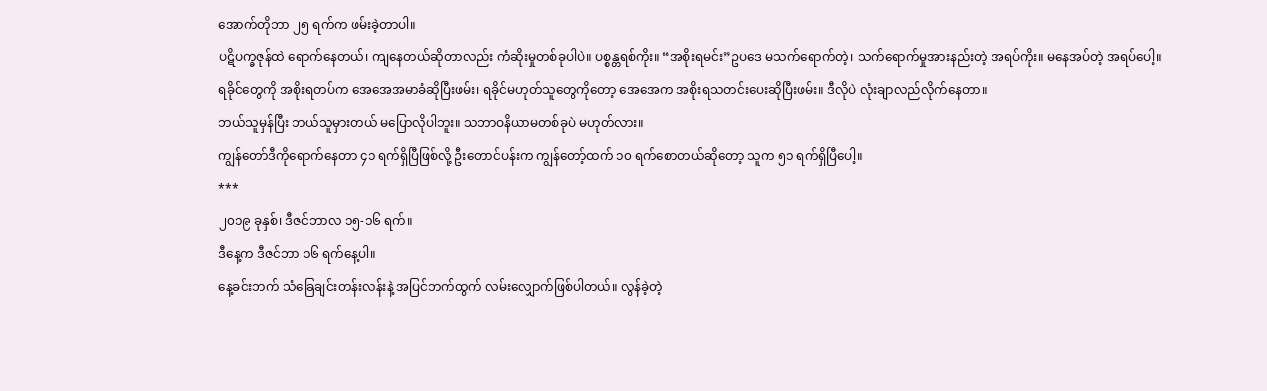အောက်တိုဘာ ၂၅ ရက်က ဖမ်းခဲ့တာပါ။
ပဋိပက္ခဇုန်ထဲ ရောက်နေတယ်၊ ကျနေတယ်ဆိုတာလည်း ကံဆိုးမှုတစ်ခုပါပဲ။ ပစ္စန္တရစ်ကိုး။ “အစိုးရမင်း”ဥပဒေ မသက်ရောက်တဲ့၊ သက်ရောက်မှုအားနည်းတဲ့ အရပ်ကိုး။ မနေအပ်တဲ့ အရပ်ပေါ့။
ရခိုင်တွေကို အစိုးရတပ်က အေအေအမာခံဆိုပြီးဖမ်း၊ ရခိုင်မဟုတ်သူတွေကိုတော့ အေအေက အစိုးရသတင်းပေးဆိုပြီးဖမ်း။ ဒီလိုပဲ လုံးချာလည်လိုက်နေတာ။
ဘယ်သူမှန်ပြီး ဘယ်သူမှားတယ် မပြောလိုပါဘူး။ သဘာဝနိယာမတစ်ခုပဲ မဟုတ်လား။
ကျွန်တော်ဒီကိုရောက်နေတာ ၄၁ ရက်ရှိပြီဖြစ်လို့ ဦးတောင်ပန်းက ကျွန်တော့်ထက် ၁၀ ရက်စောတယ်ဆိုတော့ သူက ၅၁ ရက်ရှိပြီပေါ့။
***
၂၀၁၉ ခုနှစ်၊ ဒီဇင်ဘာလ ၁၅-၁၆ ရက်။
ဒီနေ့က ဒီဇင်ဘာ ၁၆ ရက်နေ့ပါ။
နေ့ခင်းဘက် သံခြေချင်းတန်းလန်းနဲ့ အပြင်ဘက်ထွက် လမ်းလျှောက်ဖြစ်ပါတယ်။ လွန်ခဲ့တဲ့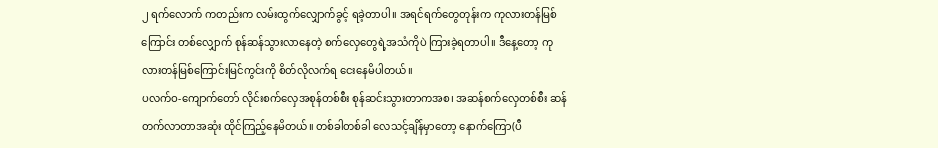၂ ရက်လောက် ကတည်းက လမ်းထွက်လျှောက်ခွင့် ရခဲ့တာပါ။ အရင်ရက်တွေတုန်းက ကုလားတန်မြစ်ကြောင်း တစ်လျှောက် စုန်ဆန်သွားလာနေတဲ့ စက်လှေတွေရဲ့အသံကိုပဲ ကြားခဲ့ရတာပါ။ ဒီနေ့တော့ ကုလားတန်မြစ်ကြောင်းမြင်ကွင်းကို စိတ်လိုလက်ရ ငေးနေမိပါတယ်။
ပလက်ဝ-ကျောက်တော် လိုင်းစက်လှေအစုန်တစ်စီး စုန်ဆင်းသွားတာကအစ၊ အဆန်စက်လှေတစ်စီး ဆန်တက်လာတာအဆုံး ထိုင်ကြည့်နေမိတယ်။ တစ်ခါတစ်ခါ လေသင့်ချိန်မှာတော့ နောက်ကြော(ပီ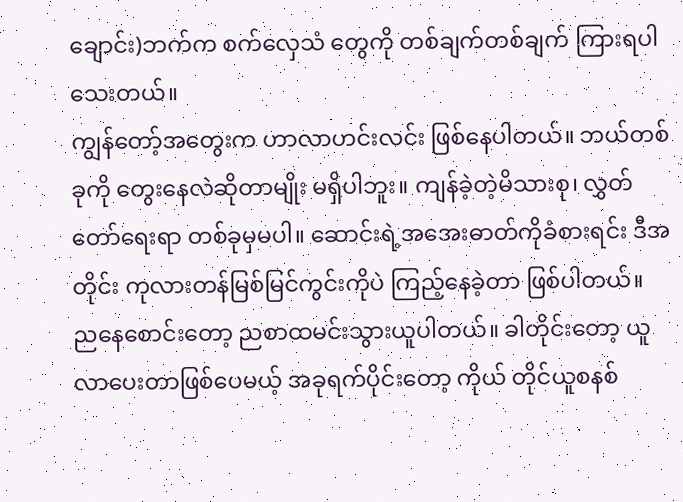ချောင်း)ဘက်က စက်လှေသံ တွေကို တစ်ချက်တစ်ချက် ကြားရပါသေးတယ်။
ကျွန်တော့်အတွေးက ဟာလာဟင်းလင်း ဖြစ်နေပါတယ်။ ဘယ်တစ်ခုကို တွေးနေလဲဆိုတာမျိုး မရှိပါဘူး။ ကျန်ခဲ့တဲ့မိသားစု၊ လွှတ်တော်ရေးရာ တစ်ခုမှမပါ။ ဆောင်းရဲ့အအေးဓာတ်ကိုခံစားရင်း ဒီအတိုင်း ကုလားတန်မြစ်မြင်ကွင်းကိုပဲ ကြည့်နေခဲ့တာ ဖြစ်ပါတယ်။
ညနေစောင်းတော့ ညစာထမင်းသွားယူပါတယ်။ ခါတိုင်းတော့ ယူလာပေးတာဖြစ်ပေမယ့် အခုရက်ပိုင်းတော့ ကိုယ် တိုင်ယူစနစ်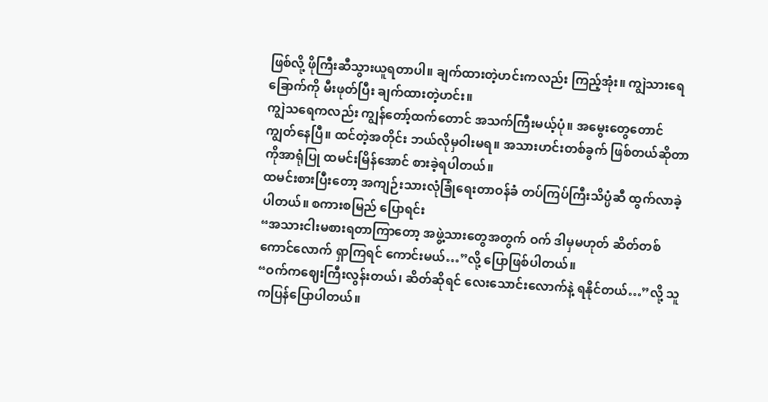ဖြစ်လို့ ဖိုကြီးဆီသွားယူရတာပါ။ ချက်ထားတဲ့ဟင်းကလည်း ကြည့်အုံး။ ကျွဲသားရေခြောက်ကို မီးဖုတ်ပြီး ချက်ထားတဲ့ဟင်း။
ကျွဲသရေကလည်း ကျွန်တော့်ထက်တောင် အသက်ကြီးမယ့်ပုံ။ အမွေးတွေတောင် ကျွတ်နေပြီ။ ထင်တဲ့အတိုင်း ဘယ်လိုမှဝါးမရ။ အသားဟင်းတစ်ခွက် ဖြစ်တယ်ဆိုတာကိုအာရုံပြု ထမင်းမြိန်အောင် စားခဲ့ရပါတယ်။
ထမင်းစားပြီးတော့ အကျဉ်းသားလုံခြုံရေးတာဝန်ခံ တပ်ကြပ်ကြီးသိပ္ပံဆီ ထွက်လာခဲ့ပါတယ်။ စကားစမြည် ပြောရင်း
“အသားငါးမစားရတာကြာတော့ အဖွဲ့သားတွေအတွက် ဝက် ဒါမှမဟုတ် ဆိတ်တစ်ကောင်လောက် ရှာကြရင် ကောင်းမယ်…”လို့ ပြောဖြစ်ပါတယ်။
“ဝက်ကဈေးကြီးလွန်းတယ်၊ ဆိတ်ဆိုရင် လေးသောင်းလောက်နဲ့ ရနိုင်တယ်…”လို့ သူကပြန်ပြောပါတယ်။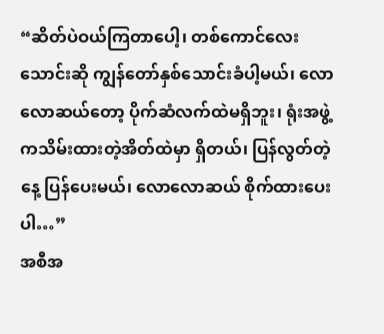“ဆိတ်ပဲဝယ်ကြတာပေါ့၊ တစ်ကောင်လေးသောင်းဆို ကျွန်တော်နှစ်သောင်းခံပါ့မယ်၊ လောလောဆယ်တော့ ပိုက်ဆံလက်ထဲမရှိဘူး၊ ရုံးအဖွဲ့ကသိမ်းထားတဲ့အိတ်ထဲမှာ ရှိတယ်၊ ပြန်လွတ်တဲ့နေ့ ပြန်ပေးမယ်၊ လောလောဆယ် စိုက်ထားပေးပါ…”
အစီအ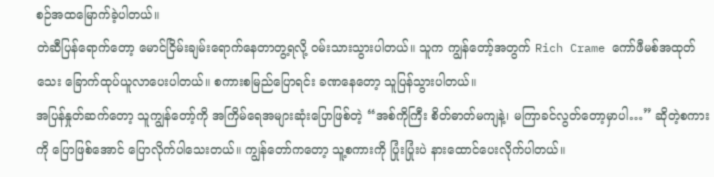စဉ်အထမြောက်ခဲ့ပါတယ်။
တဲဆီပြန်ရောက်တော့ မောင်ငြိမ်းချမ်းရောက်နေတာတွ့ရလို့ ဝမ်းသားသွားပါတယ်။ သူက ကျွန်တော့်အတွက် Rich Crame ကော်ဖီမစ်အထုတ်သေး ခြောက်ထုပ်ယူလာပေးပါတယ်။ စကားစမြည်ပြောရင်း ခဏနေတော့ သူပြန်သွားပါတယ်။
အပြန်နှုတ်ဆက်တော့ သူကျွန်တော့်ကို အကြိမ်ရေအများဆုံးပြောဖြစ်တဲ့ “အစ်ကိုကြီး စိတ်ဓာတ်မကျနဲ့၊ မကြာခင်လွတ်တော့မှာပါ…” ဆိုတဲ့စကားကို ပြောဖြစ်အောင် ပြောလိုက်ပါသေးတယ်။ ကျွန်တော်ကတော့ သူ့စကားကို ပြုံးပြုံးပဲ နားထောင်ပေးလိုက်ပါတယ်။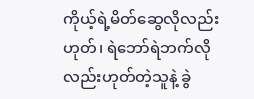ကိုယ့်ရဲ့မိတ်ဆွေလိုလည်းဟုတ်၊ ရဲဘော်ရဲဘက်လိုလည်းဟုတ်တဲ့သူနဲ့ ခွဲ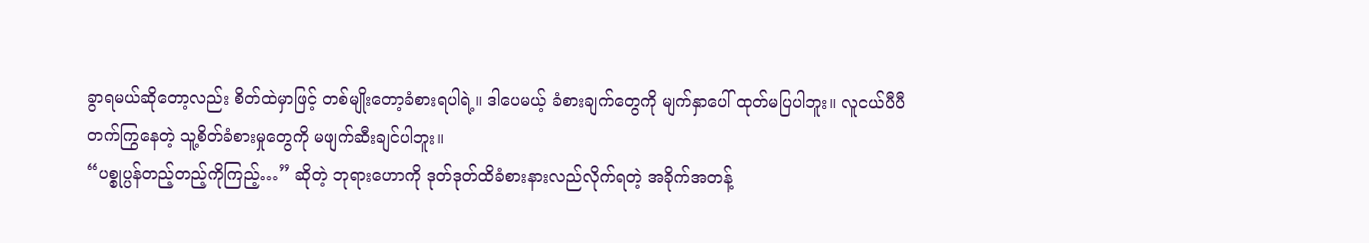ခွာရမယ်ဆိုတော့လည်း စိတ်ထဲမှာဖြင့် တစ်မျိုးတော့ခံစားရပါရဲ့။ ဒါပေမယ့် ခံစားချက်တွေကို မျက်နှာပေါ် ထုတ်မပြပါဘူး။ လူငယ်ပီပီတက်ကြွနေတဲ့ သူ့စိတ်ခံစားမှုတွေကို မဖျက်ဆီးချင်ပါဘူး။
“ပစ္စုပ္ပန်တည့်တည့်ကိုကြည့်…” ဆိုတဲ့ ဘုရားဟောကို ဒုတ်ဒုတ်ထိခံစားနားလည်လိုက်ရတဲ့ အခိုက်အတန့်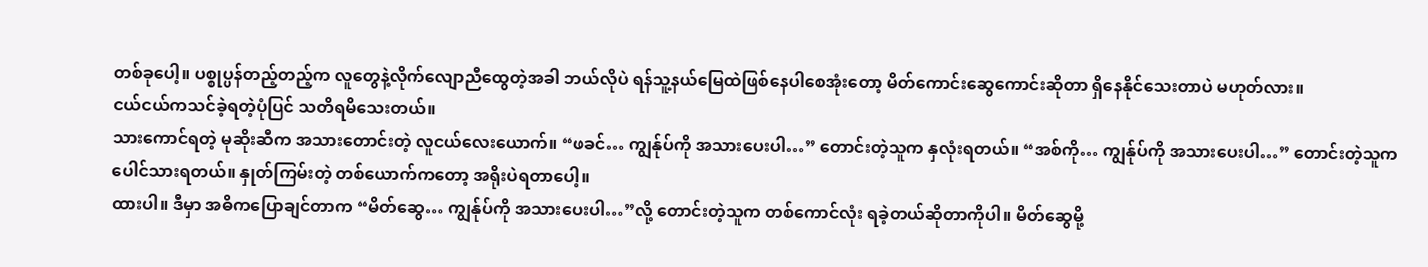တစ်ခုပေါ့။ ပစ္စုပ္ပန်တည့်တည့်က လူတွေနဲ့လိုက်လျောညီထွေတဲ့အခါ ဘယ်လိုပဲ ရန်သူ့နယ်မြေထဲဖြစ်နေပါစေအုံးတော့ မိတ်ကောင်းဆွေကောင်းဆိုတာ ရှိနေနိုင်သေးတာပဲ မဟုတ်လား။
ငယ်ငယ်ကသင်ခဲ့ရတဲ့ပုံပြင် သတိရမိသေးတယ်။
သားကောင်ရတဲ့ မုဆိုးဆီက အသားတောင်းတဲ့ လူငယ်လေးယောက်။ “ဖခင်… ကျွန်ုပ်ကို အသားပေးပါ…” တောင်းတဲ့သူက နှလုံးရတယ်။ “အစ်ကို… ကျွန်ုပ်ကို အသားပေးပါ…” တောင်းတဲ့သူက ပေါင်သားရတယ်။ နှုတ်ကြမ်းတဲ့ တစ်ယောက်ကတော့ အရိုးပဲရတာပေါ့။
ထားပါ။ ဒီမှာ အဓိကပြောချင်တာက “မိတ်ဆွေ… ကျွန်ုပ်ကို အသားပေးပါ…”လို့ တောင်းတဲ့သူက တစ်ကောင်လုံး ရခဲ့တယ်ဆိုတာကိုပါ။ မိတ်ဆွေမို့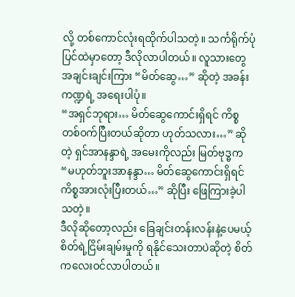လို့ တစ်ကောင်လုံးရထိုက်ပါသတဲ့။ သင်္ကရိုက်ပုံပြင်ထဲမှာတော့ ဒီလိုလာပါတယ်။ လူသားတွေ အချင်းချင်းကြား “မိတ်ဆွေ…” ဆိုတဲ့ အခန်းကဏ္ဍရဲ့ အရေးပါပုံ။
“အရှင်ဘုရား… မိတ်ဆွေကောင်းရှိရင် ကိစ္စတစ်ဝက်ပြီးတယ်ဆိုတာ ဟုတ်သလား…” ဆိုတဲ့ ရှင်အာနန္ဒာရဲ့ အမေးကိုလည်း မြတ်ဗုဒ္ဓက “မဟုတ်ဘူးအာနန္ဒာ… မိတ်ဆွေကောင်းရှိရင် ကိစ္စအားလုံးပြီးတယ်…” ဆိုပြီး ဖြေကြားခဲ့ပါသတဲ့။
ဒီလိုဆိုတော့လည်း ခြေချင်းတန်းလန်းနဲ့ပေမယ့် စိတ်ရဲ့ငြိမ်းချမ်းမှုကို ရနိုင်သေးတာပဲဆိုတဲ့ စိတ်ကလေးဝင်လာပါတယ်။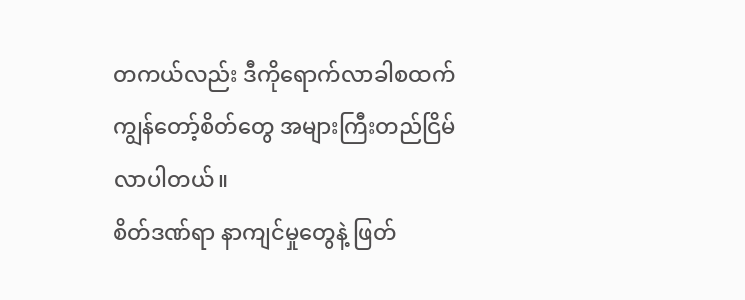တကယ်လည်း ဒီကိုရောက်လာခါစထက် ကျွန်တော့်စိတ်တွေ အများကြီးတည်ငြိမ်လာပါတယ်။
စိတ်ဒဏ်ရာ နာကျင်မှုတွေနဲ့ ဖြတ်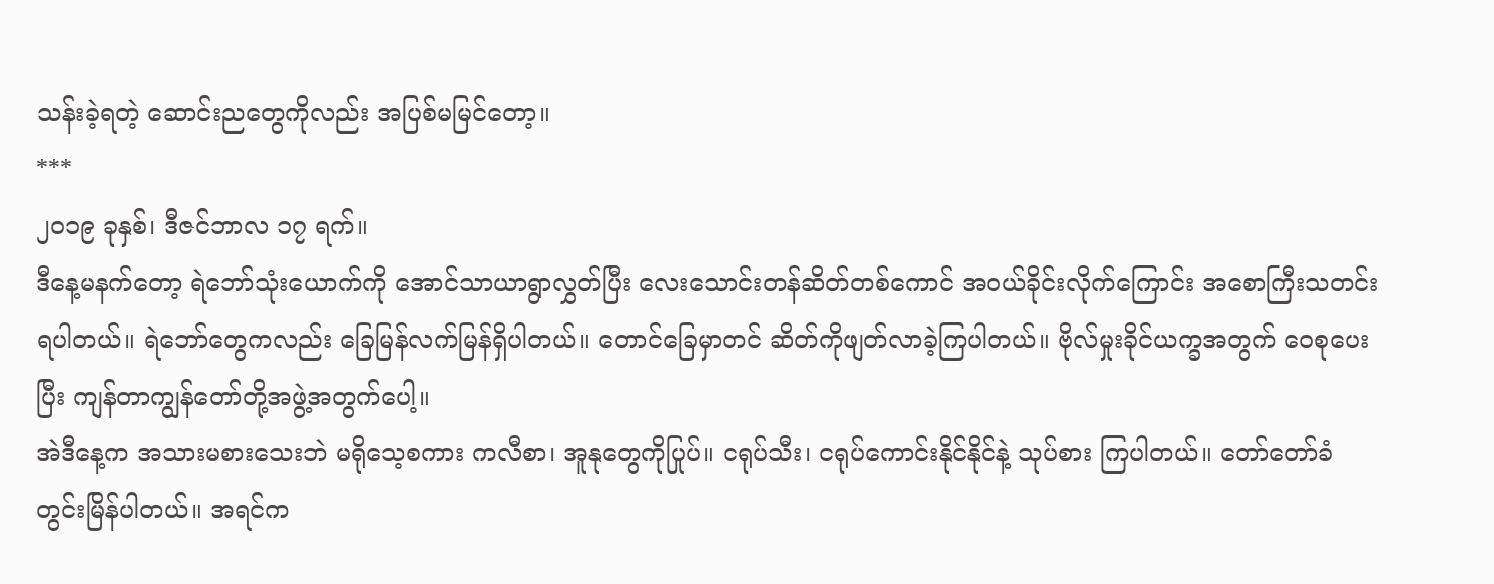သန်းခဲ့ရတဲ့ ဆောင်းညတွေကိုလည်း အပြစ်မမြင်တော့။
***
၂၀၁၉ ခုနှစ်၊ ဒီဇင်ဘာလ ၁၇ ရက်။
ဒီနေ့မနက်တော့ ရဲဘော်သုံးယောက်ကို အောင်သာယာရွာလွှတ်ပြီး လေးသောင်းတန်ဆိတ်တစ်ကောင် အဝယ်ခိုင်းလိုက်ကြောင်း အစောကြီးသတင်းရပါတယ်။ ရဲဘော်တွေကလည်း ခြေမြန်လက်မြန်ရှိပါတယ်။ တောင်ခြေမှာတင် ဆိတ်ကိုဖျတ်လာခဲ့ကြပါတယ်။ ဗိုလ်မှုးခိုင်ယက္ခအတွက် ဝေစုပေးပြီး ကျန်တာကျွန်တော်တို့အဖွဲ့အတွက်ပေါ့။
အဲဒီနေ့က အသားမစားသေးဘဲ မရိုသေ့စကား ကလီစာ၊ အူနုတွေကိုပြုပ်။ ငရုပ်သီး၊ ငရုပ်ကောင်းနိုင်နိုင်နဲ့ သုပ်စား ကြပါတယ်။ တော်တော်ခံတွင်းမြိန်ပါတယ်။ အရင်က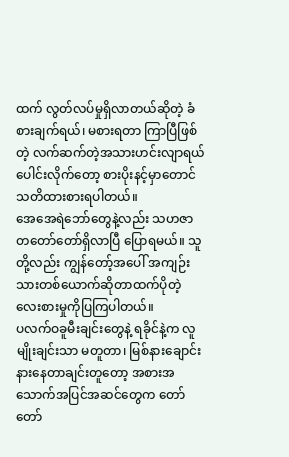ထက် လွတ်လပ်မှုရှိလာတယ်ဆိုတဲ့ ခံစားချက်ရယ်၊ မစားရတာ ကြာပြီဖြစ်တဲ့ လက်ဆက်တဲ့အသားဟင်းလျာရယ် ပေါင်းလိုက်တော့ စားပိုးနင့်မှာတောင် သတိထားစားရပါတယ်။
အေအေရဲဘော်တွေနဲ့လည်း သဟဇာတတော်တော်ရှိလာပြီ ပြောရမယ်။ သူတို့လည်း ကျွန်တော့်အပေါ် အကျဉ်း သားတစ်ယောက်ဆိုတာထက်ပိုတဲ့ လေးစားမှုကိုပြကြပါတယ်။
ပလက်ဝခူမီးချင်းတွေနဲ့ ရခိုင်နဲ့က လူမျိုးချင်းသာ မတူတာ၊ မြစ်နားချောင်းနားနေတာချင်းတူတော့ အစားအသောက်အပြင်အဆင်တွေက တော်တော်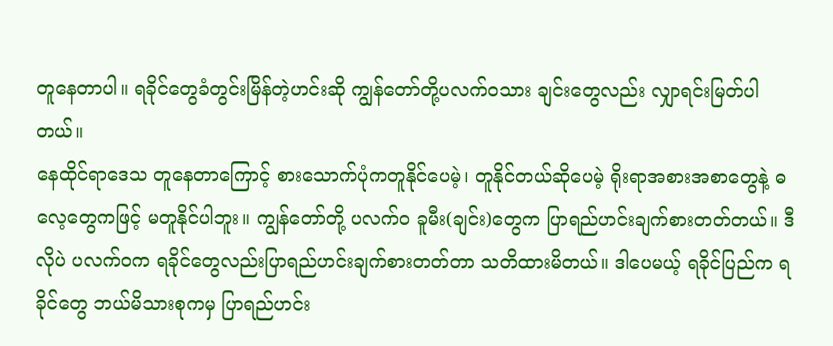တူနေတာပါ။ ရခိုင်တွေခံတွင်းမြိန်တဲ့ဟင်းဆို ကျွန်တော်တို့ပလက်ဝသား ချင်းတွေလည်း လျှာရင်းမြတ်ပါတယ်။
နေထိုင်ရာဒေသ တူနေတာကြောင့် စားသောက်ပုံကတူနိုင်ပေမဲ့၊ တူနိုင်တယ်ဆိုပေမဲ့ ရိုးရာအစားအစာတွေနဲ့ ဓလေ့တွေကဖြင့် မတူနိုင်ပါဘူး။ ကျွန်တော်တို့ ပလက်ဝ ခူမီး(ချင်း)တွေက ပြာရည်ဟင်းချက်စားတတ်တယ်။ ဒီလိုပဲ ပလက်ဝက ရခိုင်တွေလည်းပြာရည်ဟင်းချက်စားတတ်တာ သတိထားမိတယ်။ ဒါပေမယ့် ရခိုင်ပြည်က ရခိုင်တွေ ဘယ်မိသားစုကမှ ပြာရည်ဟင်း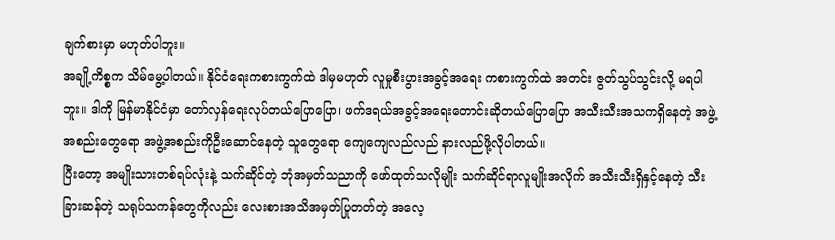ချက်စားမှာ မဟုတ်ပါဘူး။
အချို့ကိစ္စက သိမ်မွေ့ပါတယ်။ နိုင်ငံရေးကစားကွက်ထဲ ဒါမှမဟုတ် လူမှုစီးပွားအခွင့်အရေး ကစားကွက်ထဲ အတင်း ဇွတ်သွပ်သွင်းလို့ မရပါဘူး။ ဒါကို မြန်မာနိုင်ငံမှာ တော်လှန်ရေးလုပ်တယ်ပြောပြော၊ ဖက်ဒရယ်အခွင့်အရေးတောင်းဆိုတယ်ပြောပြော အသီးသီးအသကရှိနေတဲ့ အဖွဲ့အစည်းတွေရော အဖွဲ့အစည်းကိုဦးဆောင်နေတဲ့ သူတွေရော ကျေကျေလည်လည် နားလည်ဖို့လိုပါတယ်။
ပြီးတော့ အမျိုးသားတစ်ရပ်လုံးနဲ့ သက်ဆိုင်တဲ့ ဘုံအမှတ်သညာကို ဖော်ထုတ်သလိုမျိုး သက်ဆိုင်ရာလူမျိုးအလိုက် အသီးသီးရှိနှင့်နေတဲ့ သီးခြားဆန်တဲ့ သရုပ်သကန်တွေကိုလည်း လေးစားအသိအမှတ်ပြုတတ်တဲ့ အလေ့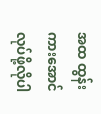အထ ထွန်း ကားအောင် လုပ်ဖို့လိုပါ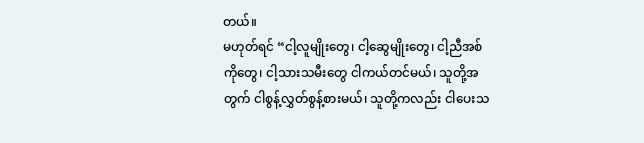တယ်။
မဟုတ်ရင် “ငါ့လူမျိုးတွေ၊ ငါ့ဆွေမျိုးတွေ၊ ငါ့ညီအစ်ကိုတွေ၊ ငါ့သားသမီးတွေ ငါကယ်တင်မယ်၊ သူတို့အတွက် ငါစွန့်လွှတ်စွန့်စားမယ်၊ သူတို့ကလည်း ငါပေးသ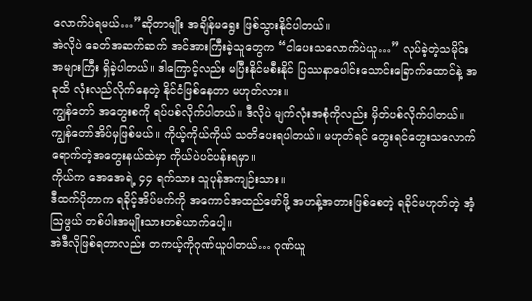လောက်ပဲရမယ်…”ဆိုတာမျိုး အချိန်မရွေး ဖြစ်သွားနိုင်ပါတယ်။
အဲလိုပဲ ခေတ်အဆက်ဆက် အင်အားကြီးခဲ့သူတွေက “ငါပေးသလောက်ပဲယူ…” လုပ်ခဲ့တဲ့သမိုင်း အများကြီး ရှိခဲ့ပါတယ်။ ဒါကြောင့်လည်း မပြီးနိုင်မစီးနိုင် ပြဿနာပေါင်းသောင်းခြောက်ထောင်နဲ့ အခုထိ လုံးလည်လိုက်နေတဲ့ နိုင်ငံဖြစ်နေတာ မဟုတ်လား။
ကျွန်တော် အတွေးစကို ရပ်ပစ်လိုက်ပါတယ်။ ဒီလိုပဲ မျက်လုံးအစုံကိုလည်း မှိတ်ပစ်လိုက်ပါတယ်။ ကျွန်တော်အိပ်မှဖြစ်မယ်။ ကိုယ့်ကိုယ်ကိုယ် သတိပေးရပါတယ်။ မဟုတ်ရင် တွေးရင်တွေးသလောက် ရောက်တဲ့အတွေးနယ်ထဲမှာ ကိုယ်ပဲပင်ပန်းရမှာ။
ကိုယ်က အေအေရဲ့ ၄၄ ရက်သား သူပုန်အကျဉ်းသား။
ဒီထက်ပိုတာက ရခိုင့်အိပ်မက်ကို အကောင်အထည်ဖော်ဖို့ အဟန့်အတားဖြစ်စေတဲ့ ရခိုင်မဟုတ်တဲ့ အံ့ဩဖွယ် တစ်ပါးအမျိုးသားတစ်ယာက်ပေါ့။
အဲဒီလိုဖြစ်ရတာလည်း တကယ့်ကိုဂုဏ်ယူပါတယ်… ဂုဏ်ယူ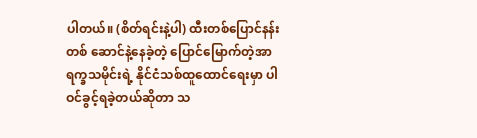ပါတယ်။ (စိတ်ရင်းနဲ့ပါ) ထီးတစ်ပြောင်နန်းတစ် ဆောင်နဲ့နေခဲ့တဲ့ ပြောင်မြောက်တဲ့အာရက္ခသမိုင်းရဲ့ နိုင်ငံသစ်ထူထောင်ရေးမှာ ပါဝင်ခွင့်ရခဲ့တယ်ဆိုတာ သ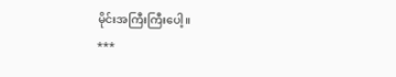မိုင်းအကြီးကြီးပေါ့။
***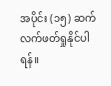အပိုင်း (၁၅) ဆက်လက်ဖတ်ရှုနိုင်ပါရန်။